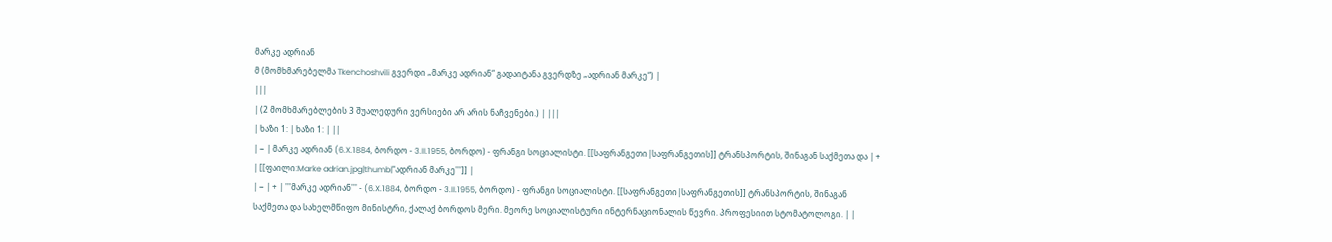მარკე ადრიან
მ (მომხმარებელმა Tkenchoshvili გვერდი „მარკე ადრიან“ გადაიტანა გვერდზე „ადრიან მარკე“) |
|||
| (2 მომხმარებლების 3 შუალედური ვერსიები არ არის ნაჩვენები.) | |||
| ხაზი 1: | ხაზი 1: | ||
| − | მარკე ადრიან (6.X.1884, ბორდო - 3.II.1955, ბორდო) - ფრანგი სოციალისტი. [[საფრანგეთი|საფრანგეთის]] ტრანსპორტის, შინაგან საქმეთა და | + | [[ფაილი:Marke adrian.jpg|thumb|'''ადრიან მარკე''']] |
| − | + | '''მარკე ადრიან''' - (6.X.1884, ბორდო - 3.II.1955, ბორდო) - ფრანგი სოციალისტი. [[საფრანგეთი|საფრანგეთის]] ტრანსპორტის, შინაგან საქმეთა და სახელმწიფო მინისტრი, ქალაქ ბორდოს მერი. მეორე სოციალისტური ინტერნაციონალის წევრი. პროფესიით სტომატოლოგი. | |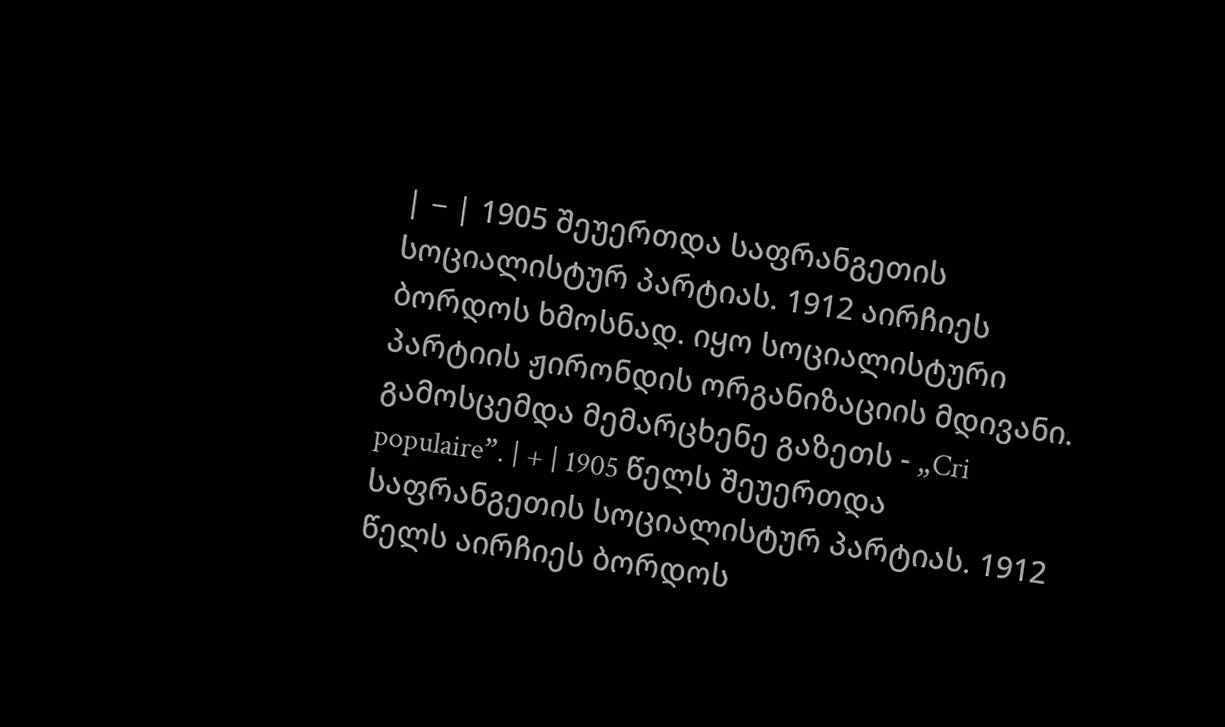| − | 1905 შეუერთდა საფრანგეთის სოციალისტურ პარტიას. 1912 აირჩიეს ბორდოს ხმოსნად. იყო სოციალისტური პარტიის ჟირონდის ორგანიზაციის მდივანი. გამოსცემდა მემარცხენე გაზეთს - „Cri populaire”. | + | 1905 წელს შეუერთდა საფრანგეთის სოციალისტურ პარტიას. 1912 წელს აირჩიეს ბორდოს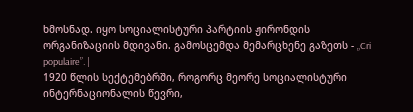ხმოსნად. იყო სოციალისტური პარტიის ჟირონდის ორგანიზაციის მდივანი. გამოსცემდა მემარცხენე გაზეთს - „Cri populaire”. |
1920 წლის სექტემებრში, როგორც მეორე სოციალისტური ინტერნაციონალის წევრი,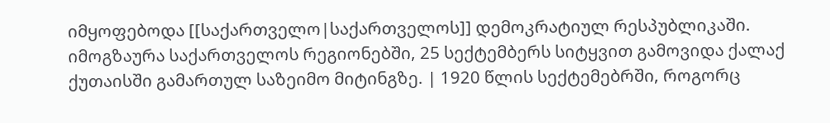იმყოფებოდა [[საქართველო|საქართველოს]] დემოკრატიულ რესპუბლიკაში. იმოგზაურა საქართველოს რეგიონებში, 25 სექტემბერს სიტყვით გამოვიდა ქალაქ ქუთაისში გამართულ საზეიმო მიტინგზე. | 1920 წლის სექტემებრში, როგორც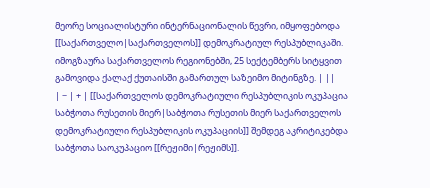მეორე სოციალისტური ინტერნაციონალის წევრი, იმყოფებოდა [[საქართველო|საქართველოს]] დემოკრატიულ რესპუბლიკაში. იმოგზაურა საქართველოს რეგიონებში, 25 სექტემბერს სიტყვით გამოვიდა ქალაქ ქუთაისში გამართულ საზეიმო მიტინგზე. | ||
| − | + | [[საქართველოს დემოკრატიული რესპუბლიკის ოკუპაცია საბჭოთა რუსეთის მიერ|საბჭოთა რუსეთის მიერ საქართველოს დემოკრატიული რესპუბლიკის ოკუპაციის]] შემდეგ აკრიტიკებდა საბჭოთა საოკუპაციო [[რეჟიმი|რეჟიმს]].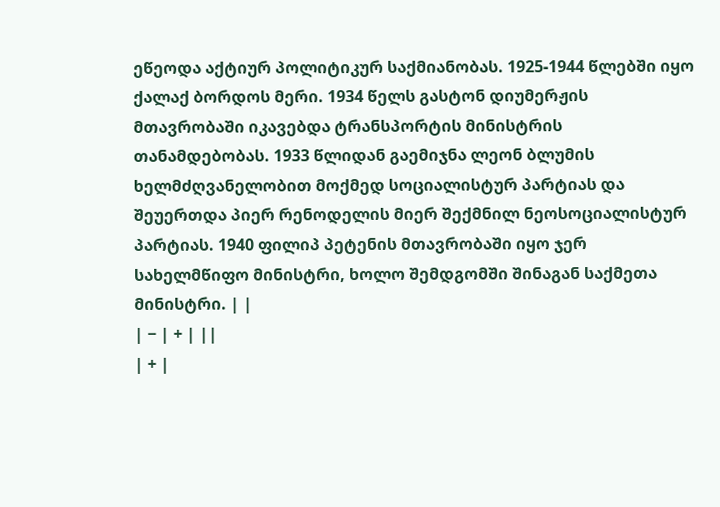ეწეოდა აქტიურ პოლიტიკურ საქმიანობას. 1925-1944 წლებში იყო ქალაქ ბორდოს მერი. 1934 წელს გასტონ დიუმერჟის მთავრობაში იკავებდა ტრანსპორტის მინისტრის თანამდებობას. 1933 წლიდან გაემიჯნა ლეონ ბლუმის ხელმძღვანელობით მოქმედ სოციალისტურ პარტიას და შეუერთდა პიერ რენოდელის მიერ შექმნილ ნეოსოციალისტურ პარტიას. 1940 ფილიპ პეტენის მთავრობაში იყო ჯერ სახელმწიფო მინისტრი, ხოლო შემდგომში შინაგან საქმეთა მინისტრი. | |
| − | + | ||
| + |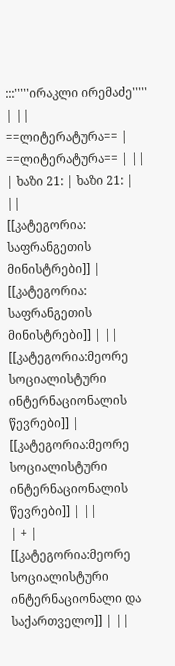:::'''''ირაკლი ირემაძე''''' | ||
==ლიტერატურა== | ==ლიტერატურა== | ||
| ხაზი 21: | ხაზი 21: | ||
[[კატეგორია: საფრანგეთის მინისტრები]] | [[კატეგორია: საფრანგეთის მინისტრები]] | ||
[[კატეგორია:მეორე სოციალისტური ინტერნაციონალის წევრები]] | [[კატეგორია:მეორე სოციალისტური ინტერნაციონალის წევრები]] | ||
| + | [[კატეგორია:მეორე სოციალისტური ინტერნაციონალი და საქართველო]] | ||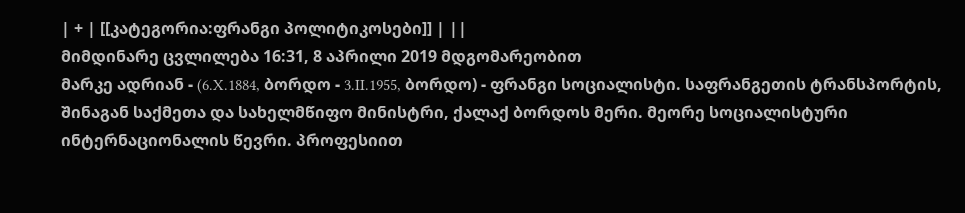| + | [[კატეგორია:ფრანგი პოლიტიკოსები]] | ||
მიმდინარე ცვლილება 16:31, 8 აპრილი 2019 მდგომარეობით
მარკე ადრიან - (6.X.1884, ბორდო - 3.II.1955, ბორდო) - ფრანგი სოციალისტი. საფრანგეთის ტრანსპორტის, შინაგან საქმეთა და სახელმწიფო მინისტრი, ქალაქ ბორდოს მერი. მეორე სოციალისტური ინტერნაციონალის წევრი. პროფესიით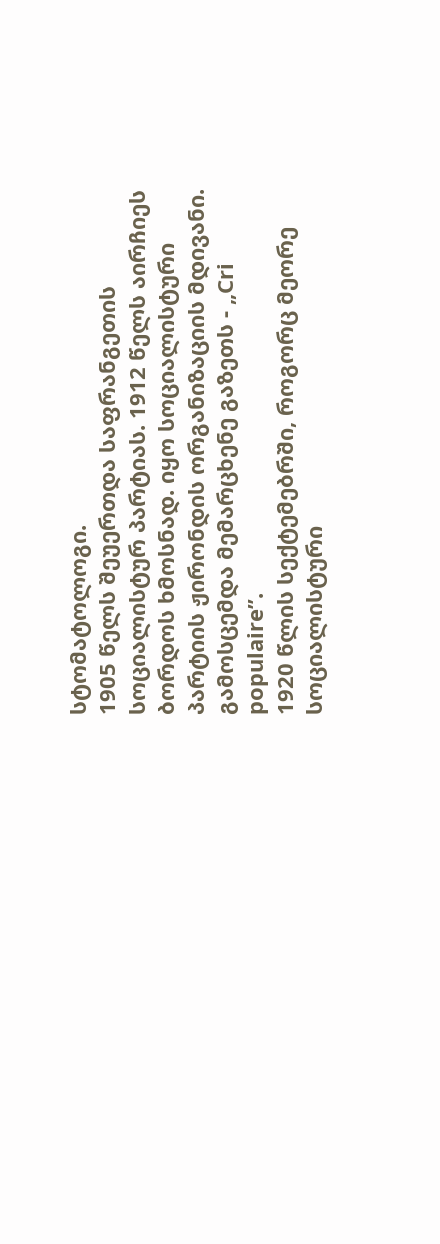სტომატოლოგი.
1905 წელს შეუერთდა საფრანგეთის სოციალისტურ პარტიას. 1912 წელს აირჩიეს ბორდოს ხმოსნად. იყო სოციალისტური პარტიის ჟირონდის ორგანიზაციის მდივანი. გამოსცემდა მემარცხენე გაზეთს - „Cri populaire”.
1920 წლის სექტემებრში, როგორც მეორე სოციალისტური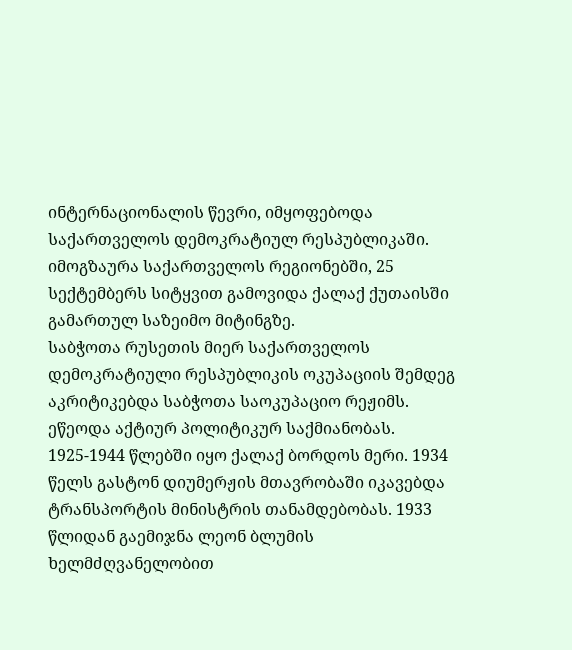ინტერნაციონალის წევრი, იმყოფებოდა საქართველოს დემოკრატიულ რესპუბლიკაში. იმოგზაურა საქართველოს რეგიონებში, 25 სექტემბერს სიტყვით გამოვიდა ქალაქ ქუთაისში გამართულ საზეიმო მიტინგზე.
საბჭოთა რუსეთის მიერ საქართველოს დემოკრატიული რესპუბლიკის ოკუპაციის შემდეგ აკრიტიკებდა საბჭოთა საოკუპაციო რეჟიმს. ეწეოდა აქტიურ პოლიტიკურ საქმიანობას. 1925-1944 წლებში იყო ქალაქ ბორდოს მერი. 1934 წელს გასტონ დიუმერჟის მთავრობაში იკავებდა ტრანსპორტის მინისტრის თანამდებობას. 1933 წლიდან გაემიჯნა ლეონ ბლუმის ხელმძღვანელობით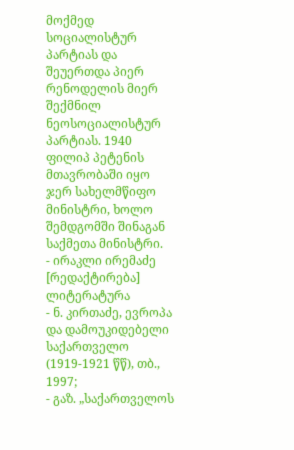მოქმედ სოციალისტურ პარტიას და შეუერთდა პიერ რენოდელის მიერ შექმნილ ნეოსოციალისტურ პარტიას. 1940 ფილიპ პეტენის მთავრობაში იყო ჯერ სახელმწიფო მინისტრი, ხოლო შემდგომში შინაგან საქმეთა მინისტრი.
- ირაკლი ირემაძე
[რედაქტირება] ლიტერატურა
- ნ. კირთაძე, ევროპა და დამოუკიდებელი საქართველო (1919-1921 წწ), თბ., 1997;
- გაზ. „საქართველოს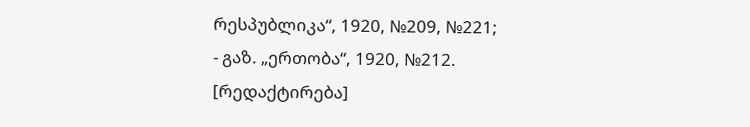რესპუბლიკა“, 1920, №209, №221;
- გაზ. „ერთობა“, 1920, №212.
[რედაქტირება]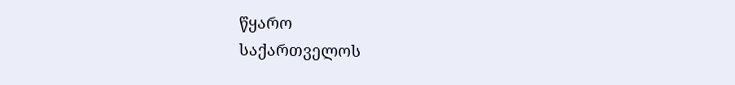წყარო
საქართველოს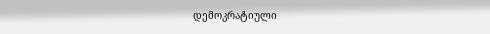დემოკრატიული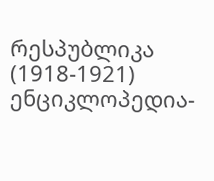რესპუბლიკა (1918-1921) ენციკლოპედია-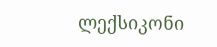ლექსიკონი